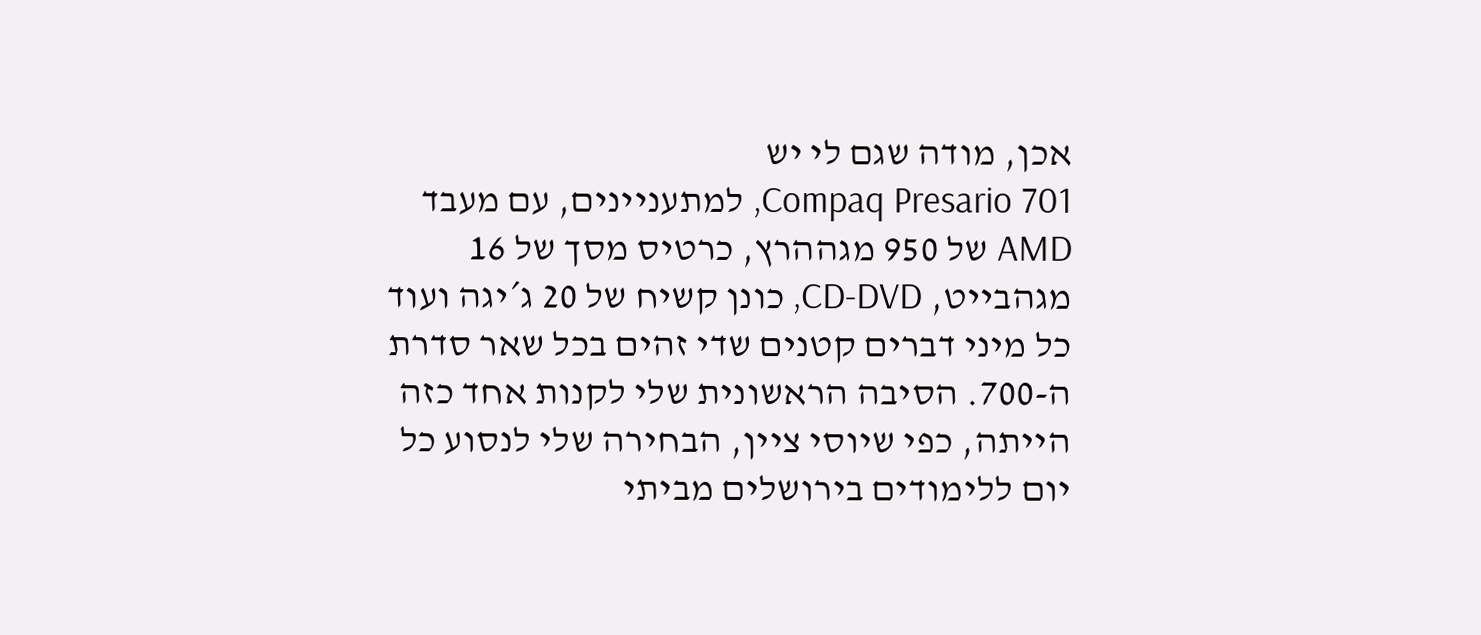אכן, מודה שגם לי יש
Compaq Presario 701, למתעניינים, עם מעבד AMD של 950 מגההרץ, כרטיס מסך של 16 מגהבייט, CD-DVD, כונן קשיח של 20 ג´יגה ועוד כל מיני דברים קטנים שדי זהים בכל שאר סדרת ה-700. הסיבה הראשונית שלי לקנות אחד כזה הייתה, כפי שיוסי ציין, הבחירה שלי לנסוע כל יום ללימודים בירושלים מביתי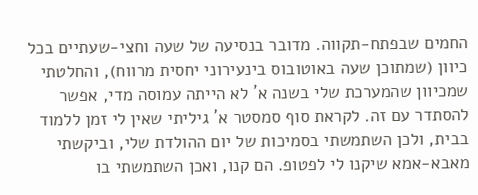החמים שבפתח-תקווה. מדובר בנסיעה של שעה וחצי-שעתיים בכל כיוון (שמתוכן שעה באוטובוס בינעירוני יחסית מרווח), והחלטתי שמכיוון שהמערכת שלי בשנה א´ לא הייתה עמוסה מדי, אפשר להסתדר עם זה. לקראת סוף סמסטר א´ גיליתי שאין לי זמן ללמוד בבית, ולכן השתמשתי בסמיכות של יום ההולדת שלי, וביקשתי מאבא-אמא שיקנו לי לפטופ. הם קנו, ואכן השתמשתי בו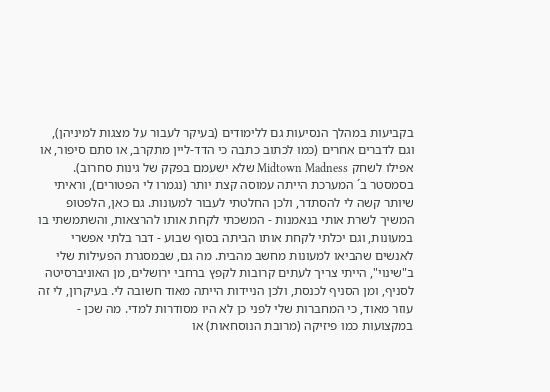בקביעות במהלך הנסיעות גם ללימודים (בעיקר לעבור על מצגות למיניהן), וגם לדברים אחרים (כמו לכתוב כתבה כי הדד-ליין מתקרב, או סתם סיפור, או אפילו לשחק Midtown Madness שלא ישעמם בפקק של גינות סחרוב). בסמסטר ב´ המערכת הייתה עמוסה קצת יותר (נגמרו לי הפטורים), וראיתי שיותר קשה לי להסתדר, ולכן החלטתי לעבור למעונות. גם כאן, הלפטופ המשיך לשרת אותי בנאמנות - המשכתי לקחת אותו להרצאות, והשתמשתי בו במעונות, וגם יכלתי לקחת אותו הביתה בסוף שבוע - דבר בלתי אפשרי לאנשים שהביאו למעונות מחשב מהבית. מה גם, שבמסגרת הפעילות שלי ב"שינוי", הייתי צריך לעתים קרובות לקפץ ברחבי ירושלים, מן האוניברסיטה לסניף, ומן הסניף לכנסת, ולכן הניידות הייתה מאוד חשובה לי. בעיקרון, לי זה עוזר מאוד, כי המחברות שלי לפני כן לא היו מסודרות למדי. מה שכן - במקצועות כמו פיזיקה (מרובת הנוסחאות) או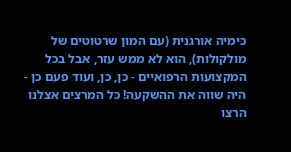כימיה אורגנית (עם המון שרטוטים של מולקולות), הוא לא ממש עזר, אבל בכל המקצועות הרפואיים - כן, כן, ועוד פעם כן - היה שווה את ההשקעה! כל המרצים אצלנו הרצו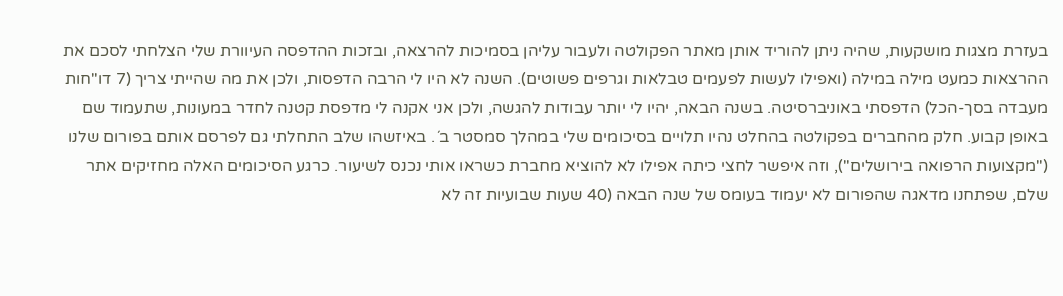בעזרת מצגות מושקעות, שהיה ניתן להוריד אותן מאתר הפקולטה ולעבור עליהן בסמיכות להרצאה, ובזכות ההדפסה העיוורת שלי הצלחתי לסכם את ההרצאות כמעט מילה במילה (ואפילו לעשות לפעמים טבלאות וגרפים פשוטים). השנה לא היו לי הרבה הדפסות, ולכן את מה שהייתי צריך (7 דו"חות מעבדה בסך-הכל) הדפסתי באוניברסיטה. בשנה הבאה, יהיו לי יותר עבודות להגשה, ולכן אני אקנה לי מדפסת קטנה לחדר במעונות, שתעמוד שם באופן קבוע. חלק מהחברים בפקולטה בהחלט נהיו תלויים בסיכומים שלי במהלך סמסטר ב´. באיזשהו שלב התחלתי גם לפרסם אותם בפורום שלנו ("מקצועות הרפואה בירושלים"), וזה איפשר לחצי כיתה אפילו לא להוציא מחברת כשראו אותי נכנס לשיעור. כרגע הסיכומים האלה מחזיקים אתר שלם, שפתחנו מדאגה שהפורום לא יעמוד בעומס של שנה הבאה (40 שעות שבועיות זה לא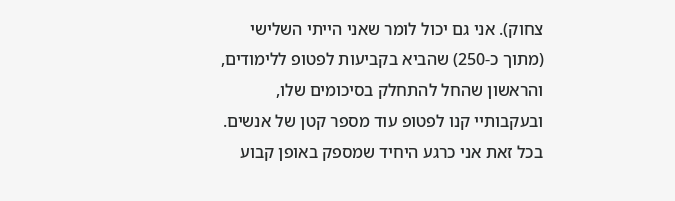צחוק). אני גם יכול לומר שאני הייתי השלישי (מתוך כ-250) שהביא בקביעות לפטופ ללימודים, והראשון שהחל להתחלק בסיכומים שלו, ובעקבותיי קנו לפטופ עוד מספר קטן של אנשים. בכל זאת אני כרגע היחיד שמספק באופן קבוע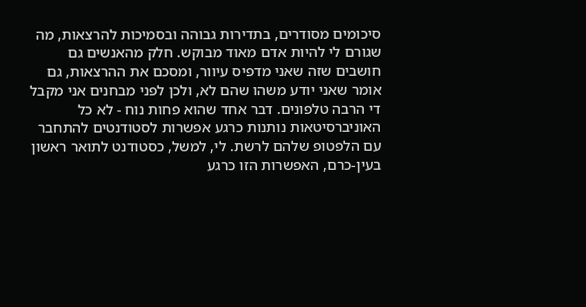סיכומים מסודרים, בתדירות גבוהה ובסמיכות להרצאות, מה שגורם לי להיות אדם מאוד מבוקש. חלק מהאנשים גם חושבים שזה שאני מדפיס עיוור, ומסכם את ההרצאות, גם אומר שאני יודע משהו שהם לא, ולכן לפני מבחנים אני מקבל די הרבה טלפונים. דבר אחד שהוא פחות נוח - לא כל האוניברסיטאות נותנות כרגע אפשרות לסטודנטים להתחבר עם הלפטופ שלהם לרשת. לי, למשל, כסטודנט לתואר ראשון בעין-כרם, האפשרות הזו כרגע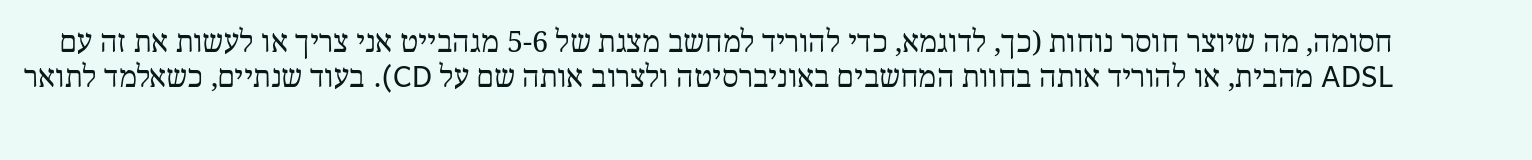חסומה, מה שיוצר חוסר נוחות (כך, לדוגמא, כדי להוריד למחשב מצגת של 5-6 מגהבייט אני צריך או לעשות את זה עם ADSL מהבית, או להוריד אותה בחוות המחשבים באוניברסיטה ולצרוב אותה שם על CD). בעוד שנתיים, כשאלמד לתואר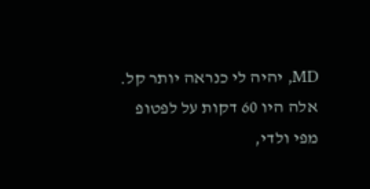MD, יהיה לי כנראה יותר קל. אלה היו 60 דקות על לפטופ מפי ולדי,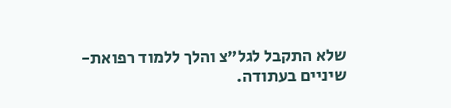שלא התקבל לגל"צ והלך ללמוד רפואת-שיניים בעתודה.